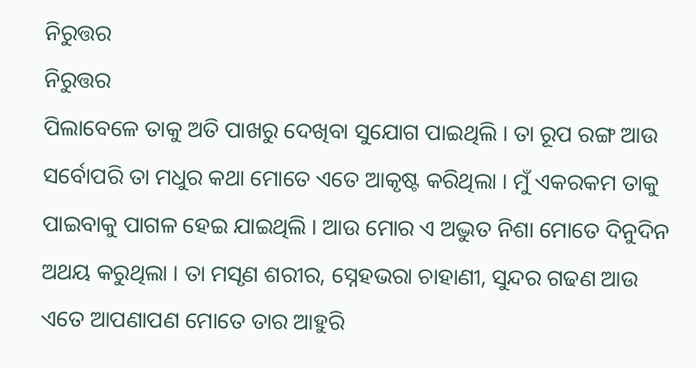ନିରୁତ୍ତର
ନିରୁତ୍ତର
ପିଲାବେଳେ ତାକୁ ଅତି ପାଖରୁ ଦେଖିବା ସୁଯୋଗ ପାଇଥିଲି । ତା ରୂପ ରଙ୍ଗ ଆଉ ସର୍ବୋପରି ତା ମଧୁର କଥା ମୋତେ ଏତେ ଆକୃଷ୍ଟ କରିଥିଲା । ମୁଁ ଏକରକମ ତାକୁ ପାଇବାକୁ ପାଗଳ ହେଇ ଯାଇଥିଲି । ଆଉ ମୋର ଏ ଅଦ୍ଭୁତ ନିଶା ମୋତେ ଦିନୁଦିନ ଅଥୟ କରୁଥିଲା । ତା ମସୃଣ ଶରୀର, ସ୍ନେହଭରା ଚାହାଣୀ, ସୁନ୍ଦର ଗଢଣ ଆଉ ଏତେ ଆପଣାପଣ ମୋତେ ତାର ଆହୁରି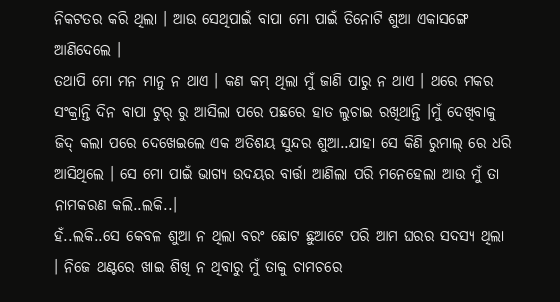ନିକଟତର କରି ଥିଲା । ଆଉ ସେଥିପାଇଁ ବାପା ମୋ ପାଇଁ ତିନୋଟି ଶୁଆ ଏକାସଙ୍ଗେ ଆଣିଦେଲେ ।
ତଥାପି ମୋ ମନ ମାନୁ ନ ଥାଏ । କଣ କମ୍ ଥିଲା ମୁଁ ଜାଣି ପାରୁ ନ ଥାଏ । ଥରେ ମକର ସଂକ୍ରାନ୍ତି ଦିନ ବାପା ଟୁର୍ ରୁ ଆସିଲା ପରେ ପଛରେ ହାତ ଲୁଚାଇ ରଖିଥାନ୍ତି ।ମୁଁ ଦେଖିବାକୁ ଜିଦ୍ କଲା ପରେ ଦେଖେଇଲେ ଏକ ଅତିଶୟ ସୁନ୍ଦର ଶୁଆ..ଯାହା ସେ କିଣି ରୁମାଲ୍ ରେ ଧରି ଆସିଥିଲେ । ସେ ମୋ ପାଇଁ ଭାଗ୍ୟ ଉଦୟର ବାର୍ତ୍ତା ଆଣିଲା ପରି ମନେହେଲା ଆଉ ମୁଁ ତା ନାମକରଣ କଲି..ଲକି..।
ହଁ..ଲକି..ସେ କେବଳ ଶୁଆ ନ ଥିଲା ବରଂ ଛୋଟ ଛୁଆଟେ ପରି ଆମ ଘରର ସଦସ୍ୟ ଥିଲା । ନିଜେ ଥଣ୍ଟରେ ଖାଇ ଶିଖି ନ ଥିବାରୁ ମୁଁ ତାକୁ ଚାମଚରେ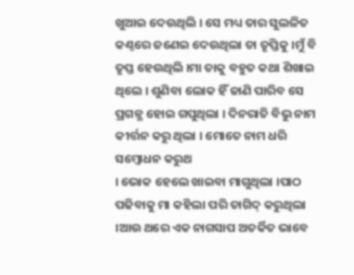ଖୁଆଇ ଦେଉଥିଲି । ସେ ମଧ୍ୟ ତାର ସୁଲଳିତ କଣ୍ଠରେ ଜଣେଇ ଦେଉଥିଲା ତା ତୃପ୍ତିକୁ ।ମୁଁ ବି ତୃପ୍ତ ହେଉଥିଲି ।ମା ତାକୁ ବହୁତ କଥା ଶିଖାଇ ଥିଲେ । ଶୁଣିବା ଲୋକ ହିଁ ଜାଣି ପାରିବ ସେ ପ୍ରଗଳ୍ଭ ହୋଇ ଗପୁଥିଲା । ଦିନରାତି ବିଭୁ ନାମ କୀର୍ତ୍ତନ କରୁ ଥିଲା । ମୋତେ ନାମ ଧରି ସମ୍ବୋଧନ କରୁଥ
। ଭୋକ ହେଲେ ଖାଇବା ମାଗୁଥିଲା ।ପାଠ ପଢିବାକୁ ମା କହିଲା ପରି ତାଗିଦ୍ କରୁଥିଲା ।ଆଉ ଥରେ ଏକ ନାଗସାପ ଅତର୍କିତ ଭାବେ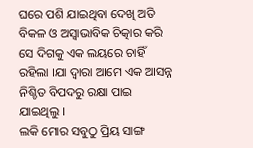ଘରେ ପଶି ଯାଇଥିବା ଦେଖି ଅତି ବିକଳ ଓ ଅସ୍ବାଭାବିକ ଚିତ୍କାର କରି ସେ ଦିଗକୁ ଏକ ଲୟରେ ଚାହିଁ ରହିଲା ।ଯା ଦ୍ଵାରା ଆମେ ଏକ ଆସନ୍ନ ନିଶ୍ଚିତ ବିପଦରୁ ରକ୍ଷା ପାଇ ଯାଇଥିଲୁ ।
ଲକି ମୋର ସବୁଠୁ ପ୍ରିୟ ସାଙ୍ଗ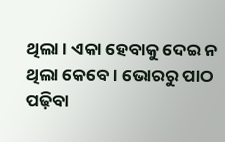ଥିଲା । ଏକା ହେବାକୁ ଦେଇ ନ ଥିଲା କେବେ । ଭୋରରୁ ପାଠ ପଢ଼ିବା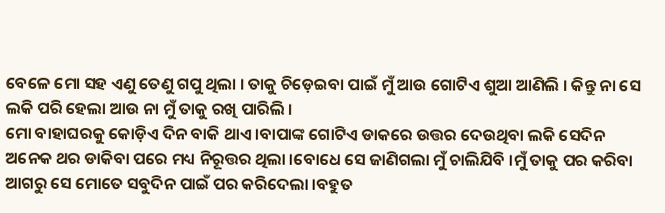ବେଳେ ମୋ ସହ ଏଣୁ ତେଣୁ ଗପୁ ଥିଲା । ତାକୁ ଚିଡ଼େଇବା ପାଇଁ ମୁଁ ଆଉ ଗୋଟିଏ ଶୁଆ ଆଣିଲି । କିନ୍ତୁ ନା ସେ ଲକି ପରି ହେଲା ଆଉ ନା ମୁଁ ତାକୁ ରଖି ପାରିଲି ।
ମୋ ବାହାଘରକୁ କୋଡ଼ିଏ ଦିନ ବାକି ଥାଏ ।ବାପାଙ୍କ ଗୋଟିଏ ଡାକରେ ଉତ୍ତର ଦେଉଥିବା ଲକି ସେଦିନ ଅନେକ ଥର ଡାକିବା ପରେ ମଧ୍ୟ ନିରୂତ୍ତର ଥିଲା ।ବୋଧେ ସେ ଜାଣିଗଲା ମୁଁ ଚାଲିଯିବି ।ମୁଁ ତାକୁ ପର କରିବା ଆଗରୁ ସେ ମୋତେ ସବୁଦିନ ପାଇଁ ପର କରିଦେଲା ।ବହୁତ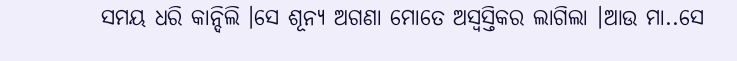ସମୟ ଧରି କାନ୍ଦିଲି ।ସେ ଶୂନ୍ୟ ଅଗଣା ମୋତେ ଅସ୍ଵସ୍ତିକର ଲାଗିଲା ।ଆଉ ମା..ସେ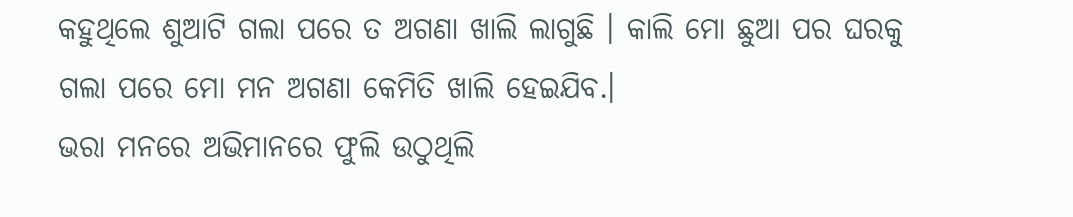କହୁଥିଲେ ଶୁଆଟି ଗଲା ପରେ ତ ଅଗଣା ଖାଲି ଲାଗୁଛି । କାଲି ମୋ ଛୁଆ ପର ଘରକୁ ଗଲା ପରେ ମୋ ମନ ଅଗଣା କେମିତି ଖାଲି ହେଇଯିବ.।
ଭରା ମନରେ ଅଭିମାନରେ ଫୁଲି ଉଠୁଥିଲି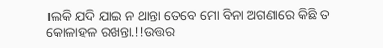।ଲକି ଯଦି ଯାଇ ନ ଥାନ୍ତା ତେବେ ମୋ ବିନା ଅଗଣାରେ କିଛି ତ କୋଳାହଳ ରଖନ୍ତା.!!ଉତ୍ତର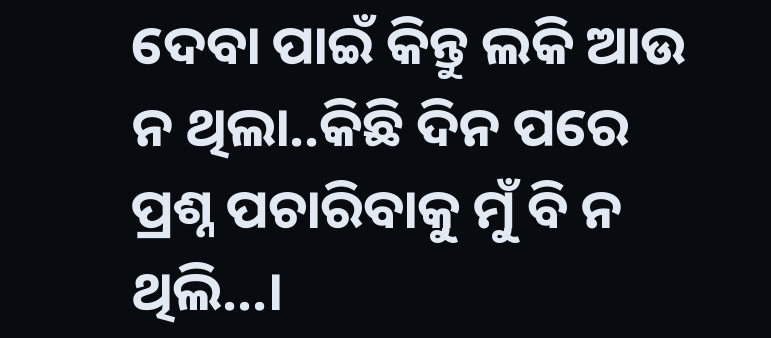ଦେବା ପାଇଁ କିନ୍ତୁ ଲକି ଆଉ ନ ଥିଲା..କିଛି ଦିନ ପରେ ପ୍ରଶ୍ନ ପଚାରିବାକୁ ମୁଁ ବି ନ ଥିଲି...।